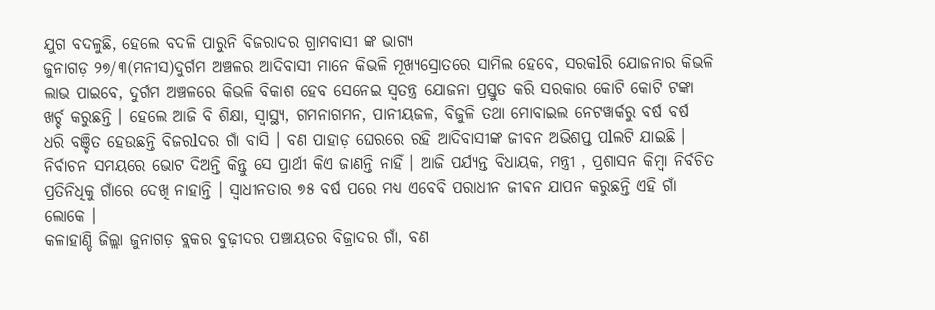ଯୁଗ ବଦଳୁଛି, ହେଲେ ବଦଳି ପାରୁନି ବିଜରାଦର ଗ୍ରାମବାସୀ ଙ୍କ ଭାଗ୍ୟ
ଜୁନାଗଡ଼ ୨୭/୩(ମନୀସ)ଦୁର୍ଗମ ଅଞ୍ଚଳର ଆଦିବାସୀ ମାନେ କିଭଳି ମୂଖ୍ୟସ୍ରୋତରେ ସାମିଲ ହେବେ, ସରକlରି ଯୋଜନାର କିଭଳି ଲାଭ ପାଇବେ, ଦୁର୍ଗମ ଅଞ୍ଚଳରେ କିଭଳି ବିକାଶ ହେବ ସେନେଇ ସ୍ୱତନ୍ତ୍ର ଯୋଜନା ପ୍ରସ୍ତୁତ କରି ସରକାର କୋଟି କୋଟି ଟଙ୍କା ଖର୍ଚ୍ଚ କରୁଛନ୍ତି । ହେଲେ ଆଜି ବି ଶିକ୍ଷା, ସ୍ୱାସ୍ଥ୍ୟ, ଗମନାଗମନ, ପାନୀୟଜଳ, ବିଜୁଳି ତଥା ମୋବାଇଲ ନେଟୱାର୍କରୁ ବର୍ଷ ବର୍ଷ ଧରି ବଞ୍ଚିତ ହେଉଛନ୍ତି ବିଜରlଦର ଗାଁ ବାସି । ବଣ ପାହାଡ଼ ଘେରରେ ରହି ଆଦିବାସୀଙ୍କ ଜୀବନ ଅଭିଶପ୍ତ ପlଲଟି ଯାଇଛି । ନିର୍ବାଚନ ସମୟରେ ଭୋଟ ଦିଅନ୍ତି କିନ୍ତୁ ସେ ପ୍ରାର୍ଥୀ କିଏ ଜାଣନ୍ତି ନାହିଁ । ଆଜି ପର୍ଯ୍ୟନ୍ତ ବିଧାୟକ, ମନ୍ତ୍ରୀ , ପ୍ରଶାସନ କିମ୍ବା ନିର୍ବଚିତ ପ୍ରତିନିଧିକୁ ଗାଁରେ ଦେଖି ନାହାନ୍ତି । ସ୍ୱାଧୀନତାର ୭୫ ବର୍ଷ ପରେ ମଧ୍ୟ ଏବେବି ପରାଧୀନ ଜୀଵନ ଯାପନ କରୁଛନ୍ତି ଏହି ଗାଁ ଲୋକେ ।
କଳାହାଣ୍ଡି ଜିଲ୍ଲା ଜୁନାଗଡ଼ ବ୍ଲକର ବୁଢ଼ୀଦର ପଞ୍ଚାୟତର ବିଜ୍ରାଦର ଗାଁ, ବଣ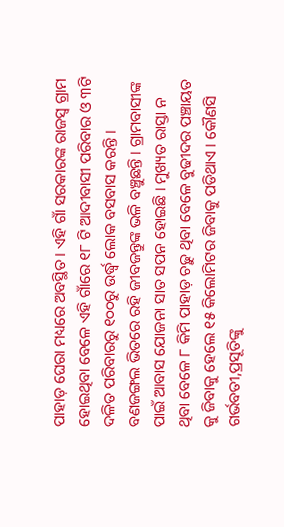ପାହାଡ଼ ଘେରା ମଧ୍ୟରେ ଅବସ୍ଥିତ । ଏହି ଗାଁ ସରକାରଙ୍କ ରାଜସ୍ୱ ଗ୍ରାମ ହୋଇଥିବା ବେଳେ ଏହି ଗାଁରେ ୧୮ ଟି ଆଦୀବାସୀ ପରିବାର ଓ ୩ଟି ଦଳିତ ପରିବାରରୁ ୧୦୦ରୁ ଉର୍ଦ୍ଧ୍ବ ଲୋକ ବସବାସ କରନ୍ତି । ବଣଜଙ୍ଗଲ ଭିତରେ ରହି ଜୀବଜନ୍ତୁଙ୍କ ଭଳି ବଞ୍ଚୁଛନ୍ତି । ଗ୍ରାମବାସୀଙ୍କ ପାଇଁ ଆବାସ ଯୋଜନା ସାତ ସପନ ହୋଇଛି । ମୁଖ୍ୟତ ରାସ୍ତା ନ ଥିବା ବେଳେ ୮ କିମି ପାହାଡ଼ ଚଢ଼ୁ ଥିବା ବେଳେ ବୁଢୀଦର ପଞ୍ଚାୟତ କୁ ଜିବାକୁ ହେଲେ ୧୫ କିଲୋମିଟର ଜିବାକୁ ପଡିଥାଏ । କୌଣସି ଗର୍ଭବତୀ,ପ୍ରସୂତିଙ୍କୁ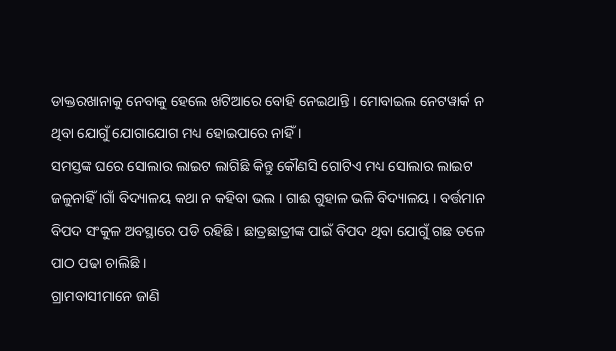ଡାକ୍ତରଖାନାକୁ ନେବାକୁ ହେଲେ ଖଟିଆରେ ବୋହି ନେଇଥାନ୍ତି । ମୋବାଇଲ ନେଟୱାର୍କ ନ ଥିବା ଯୋଗୁଁ ଯୋଗାଯୋଗ ମଧ୍ୟ ହୋଇପାରେ ନାହିଁ ।
ସମସ୍ତଙ୍କ ଘରେ ସୋଲାର ଲାଇଟ ଲାଗିଛି କିନ୍ତୁ କୌଣସି ଗୋଟିଏ ମଧ୍ୟ ସୋଲାର ଲାଇଟ ଜଳୁନାହିଁ ।ଗାଁ ବିଦ୍ୟାଳୟ କଥା ନ କହିବା ଭଲ । ଗାଈ ଗୁହାଳ ଭଳି ବିଦ୍ୟାଳୟ । ବର୍ତ୍ତମାନ ବିପଦ ସଂକୁଳ ଅବସ୍ଥାରେ ପଡି ରହିଛି । ଛାତ୍ରଛାତ୍ରୀଙ୍କ ପାଇଁ ବିପଦ ଥିବା ଯୋଗୁଁ ଗଛ ତଳେ ପାଠ ପଢା ଚାଲିଛି ।
ଗ୍ରାମବାସୀମାନେ ଜାଣି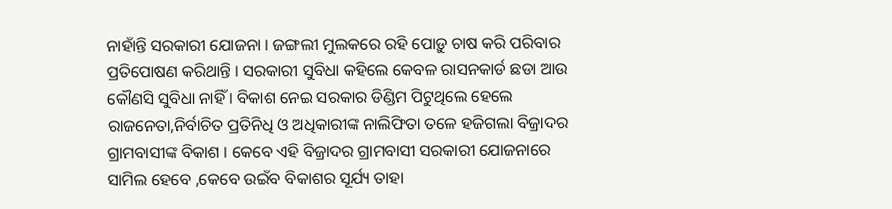ନାହାଁନ୍ତି ସରକାରୀ ଯୋଜନା । ଜଙ୍ଗଲୀ ମୁଲକରେ ରହି ପୋଡ଼ୁ ଚାଷ କରି ପରିବାର ପ୍ରତିପୋଷଣ କରିଥାନ୍ତି । ସରକାରୀ ସୁବିଧା କହିଲେ କେବଳ ରାସନକାର୍ଡ ଛଡା ଆଉ କୌଣସି ସୁବିଧା ନାହିଁ । ବିକାଶ ନେଇ ସରକାର ଡିଣ୍ଡିମ ପିଟୁଥିଲେ ହେଲେ ରାଜନେତା,ନିର୍ବାଚିତ ପ୍ରତିନିଧି ଓ ଅଧିକାରୀଙ୍କ ନାଲିଫିତା ତଳେ ହଜିଗଲା ବିଜ୍ରାଦର ଗ୍ରାମବାସୀଙ୍କ ବିକାଶ । କେବେ ଏହି ବିଜ୍ରାଦର ଗ୍ରାମବାସୀ ସରକାରୀ ଯୋଜନାରେ ସାମିଲ ହେବେ ,କେବେ ଉଇଁବ ବିକାଶର ସୂର୍ଯ୍ୟ ତାହା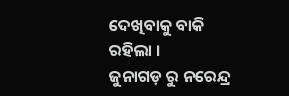ଦେଖିବାକୁ ବାକି ରହିଲା ।
ଜୁନାଗଡ଼ ରୁ ନରେନ୍ଦ୍ର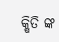କ୍ଷିତି ଙ୍କ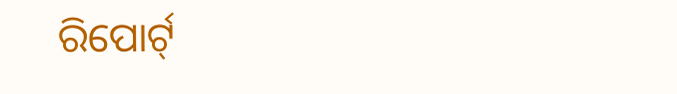ରିପୋର୍ଟ୍